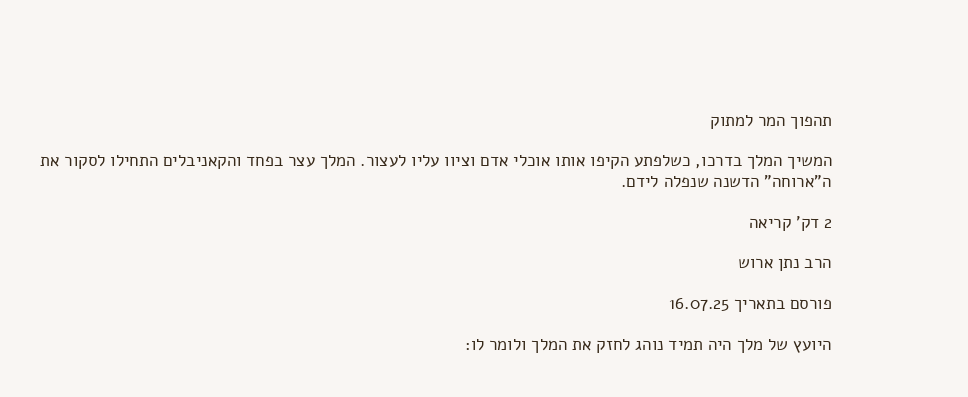תהפוך המר למתוק

המשיך המלך בדרכו, כשלפתע הקיפו אותו אוכלי אדם וציוו עליו לעצור. המלך עצר בפחד והקאניבלים התחילו לסקור את ה"ארוחה" הדשנה שנפלה לידם.

2 דק' קריאה

הרב נתן ארוש

פורסם בתאריך 16.07.25

היועץ של מלך היה תמיד נוהג לחזק את המלך ולומר לו: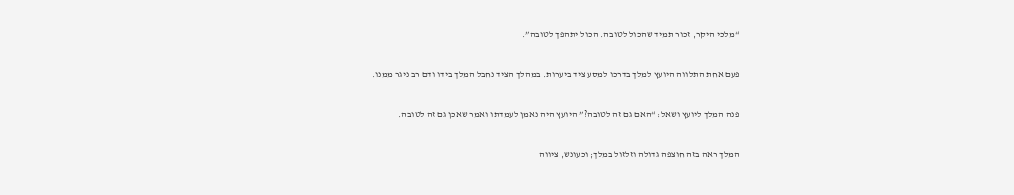“מלכי היקר, זכור תמיד שהכול לטובה. הכול יתהפך לטובה”.

פעם אחת התלווה היועץ למלך בדרכו למסע ציד ביערות. במהלך הציד נחבל המלך בידו ודם רב ניגר ממנו.

פנה המלך ליועץ ושאל: “האם גם זה לטובה?” היועץ היה נאמן לעמדתו ואמר שאכן גם זה לטובה.

המלך ראה בזה חוצפה גדולה וזלזול במלך; וכעונש, ציווה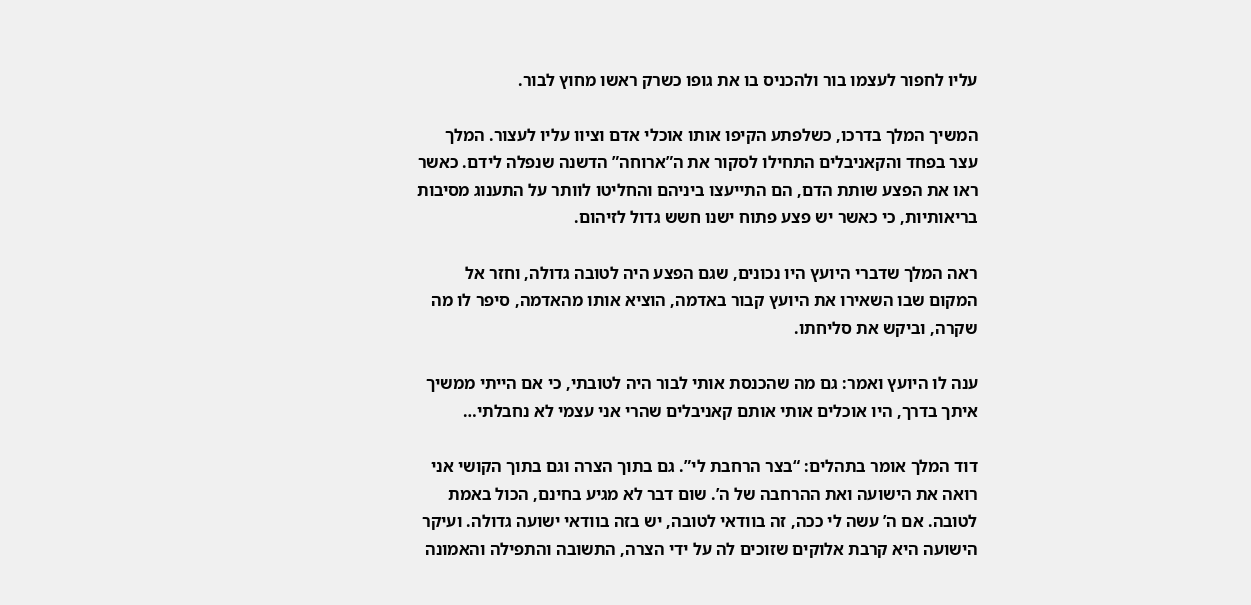עליו לחפור לעצמו בור ולהכניס בו את גופו כשרק ראשו מחוץ לבור.

המשיך המלך בדרכו, כשלפתע הקיפו אותו אוכלי אדם וציוו עליו לעצור. המלך עצר בפחד והקאניבלים התחילו לסקור את ה”ארוחה” הדשנה שנפלה לידם. כאשר ראו את הפצע שותת הדם, הם התייעצו ביניהם והחליטו לוותר על התענוג מסיבות בריאותיות, כי כאשר יש פצע פתוח ישנו חשש גדול לזיהום.

ראה המלך שדברי היועץ היו נכונים, שגם הפצע היה לטובה גדולה, וחזר אל המקום שבו השאירו את היועץ קבור באדמה, הוציא אותו מהאדמה, סיפר לו מה שקרה, וביקש את סליחתו.

ענה לו היועץ ואמר: גם מה שהכנסת אותי לבור היה לטובתי, כי אם הייתי ממשיך איתך בדרך, היו אוכלים אותי אותם קאניבלים שהרי אני עצמי לא נחבלתי…

דוד המלך אומר בתהלים: “בצר הרחבת לי”. גם בתוך הצרה וגם בתוך הקושי אני רואה את הישועה ואת ההרחבה של ה’. שום דבר לא מגיע בחינם, הכול באמת לטובה. אם ה’ עשה לי ככה, זה בוודאי לטובה, יש בזה בוודאי ישועה גדולה. ועיקר הישועה היא קרבת אלוקים שזוכים לה על ידי הצרה, התשובה והתפילה והאמונה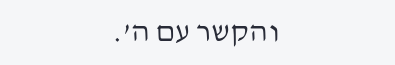והקשר עם ה’.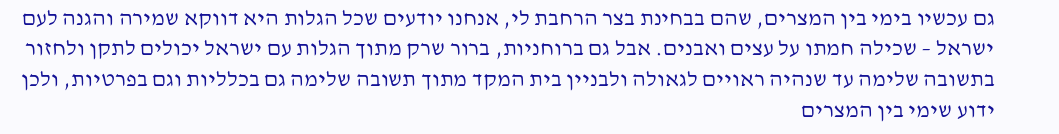גם עכשיו בימי בין המצרים, שהם בבחינת בצר הרחבת לי, אנחנו יודעים שכל הגלות היא דווקא שמירה והגנה לעם ישראל – שכילה חמתו על עצים ואבנים. אבל גם ברוחניות, ברור שרק מתוך הגלות עם ישראל יכולים לתקן ולחזור בתשובה שלימה עד שנהיה ראויים לגאולה ולבניין בית המקד מתוך תשובה שלימה גם בכלליות וגם בפרטיות, ולכן ידוע שימי בין המצרים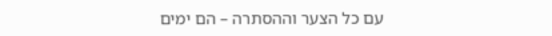עם כל הצער וההסתרה – הם ימים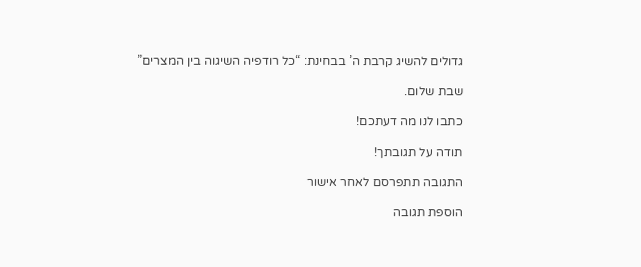גדולים להשיג קרבת ה’ בבחינת: “כל רודפיה השיגוה בין המצרים”

שבת שלום.

כתבו לנו מה דעתכם!

תודה על תגובתך!

התגובה תתפרסם לאחר אישור

הוספת תגובה